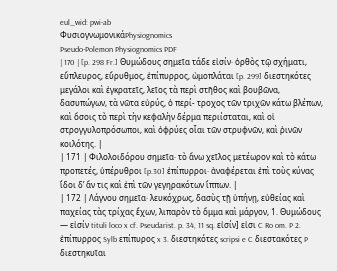eul_wid: pwi-ab
ΦυσιογνωμονικάPhysiognomics
Pseudo-Polemon Physiognomics PDF
| 170 | [p. 298 Fr.] Θυμώδους σημεῖα τάδε εἰσίν· ὀρθὸς τῷ σχήματι, εὔπλευρος, εὔρυθμος, ἐπίπυρρος, ὠμοπλάται [p. 299] διεστηκότες μεγάλοι καὶ ἐγκρατεῖς, λεῖος τὰ περὶ στῆθος καὶ βουβῶνα, δασυπώγων, τὰ νῶτα εὐρύς, ὁ περί- τροχος τῶν τριχῶν κάτω βλέπων, καὶ ὅσοις τὸ περὶ τὴν κεφαλὴν δέρμα περιίσταται, καὶ οἱ στρογγυλοπρόσωποι, καὶ ὀφρύες οἷαι τῶν στρυφνῶν, καὶ ῥινῶν κοιλότης. |
| 171 | Φιλολοιδόρου σημεῖα· τὸ ἄνω χεῖλος μετέωρον καὶ τὸ κάτω προπετές, ὑπέρυθροι [p.30] ἐπίπυρροι· ἀναφέρεται ἐπὶ τοὺς κύνας ἴδοι δʼ ἄν τις καὶ ἐπὶ τῶν γεγηρακότων ἵππων. |
| 172 | Λάγνου σημεῖα· λευκόχρως, δασὺς τῇ ὑπήνῃ, εὐθείας καὶ παχείας τὰς τρίχας ἔχων, λιπαρὸν τὸ ὄμμα καὶ μάργον, 1. Θυμώδους — εἰσίν tituli loco x cf. Pseudarist. p. 34, 11 sq. εἰσίν] εἰσι C Ro om. P 2. ἐπίπυρρος Sylb επίπυρος x 3. διεστηκότες scripsi e C διεστακότες P διεστηκυῖαι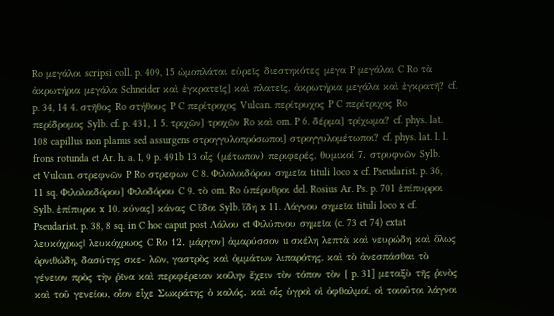Ro μεγάλοι scripsi coll. p. 409, 15 ὠμοπλάται εὐρεῖς διεστηκότες μεγα P μεγάλαι C Ro τὰ ἀκρωτήρια μεγάλα Schneider καὶ ἐγκρατεῖς] καὶ πλατεῖς, ἀκρωτήρια μεγάλα καὶ ἐγκρατῆ? cf. p. 34, 14 4. στῆθος Ro στήθους P C περίτροχος Vulcan. περίτρυχος P C περίτριχος Ro περίδρομος Sylb. cf. p. 431, 1 5. τριχῶν] τροχῶν Ro καὶ om. P 6. δέρμα] τρίχωμα? cf. phys. lat. 108 capillus non planus sed assurgens στρογγυλοπρόσωποι] στρογγυλομέτωποι? cf. phys. lat. l. l. frons rotunda et Ar. h. a. I, 9 p. 491b 13 οἷς (μέτωπον) περιφερές, θυμικοί 7. στρυφνῶν Sylb. et Vulcan. στρεφνῶν P Ro στρεφων C 8. Φιλολοιδόρου σημεῖα tituli loco x cf. Pseudarist. p. 36, 11 sq. Φιλολοιδόρου] Φιλοδόρου C 9. τὸ om. Ro ὑπέρυθροι del. Rosius Ar. Ps. p. 701 ἐπίπυρροι Sylb. ἐπίπυροι x 10. κύνας] κάνας C ἴδοι Sylb. ἴδη x 11. Λάγνου σημεῖα tituli loco x cf. Pseudarist. p. 38, 8 sq. in C hoc caput post Λάλου et Φιλύπνου σημεῖα (c. 73 et 74) extat λευκόχρως| λευκόχρωος C Rο 12. μάργον] ἀμαρύσσον u σκέλη λεπτὰ καὶ νευρώδη καὶ ὅλως ὀρνιθώδη, δασύτης σκε- λῶν, γαστρὸς καὶ ὀμμάτων λιπαρότης, καὶ τὸ ἀνεσπάσθαι τὸ γένειον πρὸς τὴν ῥῖνα καὶ περιφέρειαν κοίλην ἔχειν τὸν τόπον τὸν [ p. 31] μεταξὺ τῆς ῥινὸς καὶ τοῦ γενείου, οἷον εἶχε Σωκράτης ὁ καλός. καὶ οἷς ὑγροὶ οἱ ὀφθαλμοί, οἱ τοιοῦτοι λάγνοι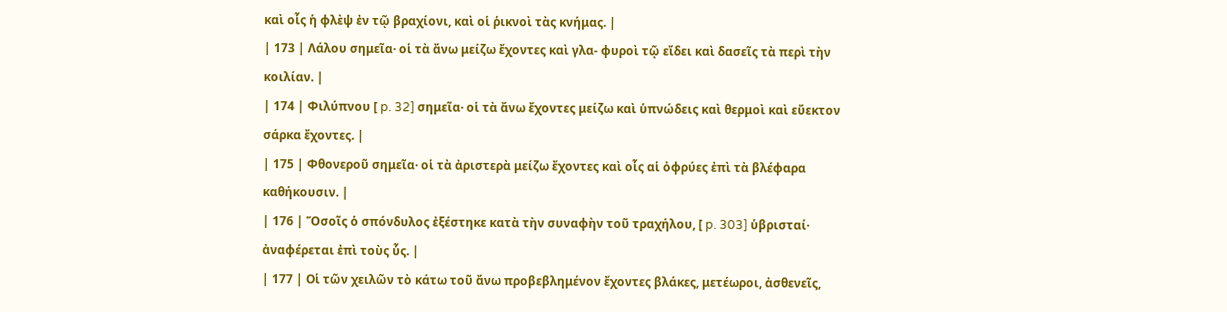καὶ οἷς ἡ φλὲψ ἐν τῷ βραχίονι, καὶ οἱ ῥικνοὶ τὰς κνήμας. |
| 173 | Λάλου σημεῖα· οἱ τὰ ἄνω μείζω ἔχοντες καὶ γλα- φυροὶ τῷ εἴδει καὶ δασεῖς τὰ περὶ τὴν κοιλίαν. |
| 174 | Φιλύπνου [ p. 32] σημεῖα· οἱ τὰ ἄνω ἔχοντες μείζω καὶ ὑπνώδεις καὶ θερμοὶ καὶ εὔεκτον σάρκα ἔχοντες. |
| 175 | Φθονεροῦ σημεῖα· οἱ τὰ ἀριστερὰ μείζω ἔχοντες καὶ οἷς αἱ ὀφρύες ἐπὶ τὰ βλέφαρα καθήκουσιν. |
| 176 | Ὅσοῖς ὁ σπόνδυλος ἐξέστηκε κατὰ τὴν συναφὴν τοῦ τραχήλου, [ p. 303] ὑβρισταί· ἀναφέρεται ἐπὶ τοὺς ὗς. |
| 177 | Οἱ τῶν χειλῶν τὸ κάτω τοῦ ἄνω προβεβλημένον ἔχοντες βλάκες, μετέωροι, ἀσθενεῖς,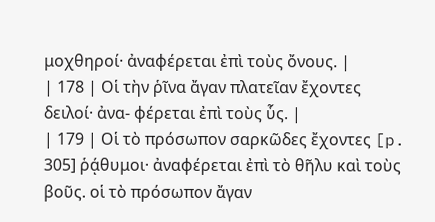μοχθηροί· ἀναφέρεται ἐπὶ τοὺς ὄνους. |
| 178 | Οἱ τὴν ῥῖνα ἄγαν πλατεῖαν ἔχοντες δειλοί· ἀνα- φέρεται ἐπὶ τοὺς ὗς. |
| 179 | Οἱ τὸ πρόσωπον σαρκῶδες ἔχοντες [p. 305] ῥᾴθυμοι· ἀναφέρεται ἐπὶ τὸ θῆλυ καὶ τοὺς βοῦς. οἱ τὸ πρόσωπον ἄγαν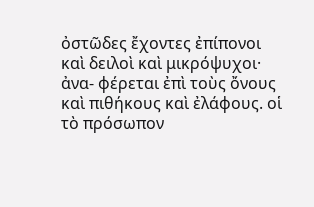ὀστῶδες ἔχοντες ἐπίπονοι καὶ δειλοὶ καὶ μικρόψυχοι· ἀνα- φέρεται ἐπὶ τοὺς ὄνους καὶ πιθήκους καὶ ἐλάφους. οἱ τὸ πρόσωπον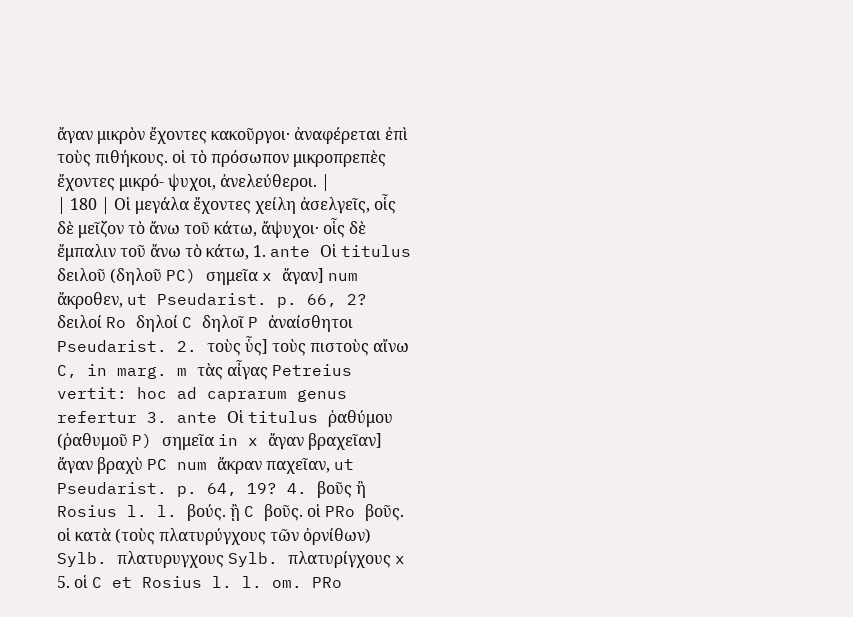ἄγαν μικρὸν ἔχοντες κακοῦργοι· ἀναφέρεται ἐπὶ τοὺς πιθήκους. οἱ τὸ πρόσωπον μικροπρεπὲς ἔχοντες μικρό- ψυχοι, ἀνελεύθεροι. |
| 180 | Οἱ μεγάλα ἔχοντες χείλη ἀσελγεῖς, οἷς δὲ μεῖζον τὸ ἄνω τοῦ κάτω, ἄψυχοι· οἷς δὲ ἔμπαλιν τοῦ ἄνω τὸ κάτω, 1. ante Οἱ titulus δειλοῦ (δηλοῦ PC) σημεῖα x ἄγαν] num ἄκροθεν, ut Pseudarist. p. 66, 2? δειλοί Ro δηλοί C δηλοῖ P ἀναίσθητοι Pseudarist. 2. τοὺς ὗς] τοὺς πιστοὺς αἴνω C, in marg. m τὰς αἶγας Petreius vertit: hoc ad caprarum genus refertur 3. ante Οἱ titulus ῥαθύμου (ῥαθυμοῦ P) σημεῖα in x ἄγαν βραχεῖαν] ἄγαν βραχὺ PC num ἄκραν παχεῖαν, ut Pseudarist. p. 64, 19? 4. βοῦς ἢ Rosius l. l. βούς. ᾒ C βοῦς. οἱ PRo βοῦς. οἱ κατὰ (τοὺς πλατυρύγχους τῶν ὀρνίθων) Sylb. πλατυρυγχους Sylb. πλατυρίγχους x 5. οἱ C et Rosius l. l. om. PRo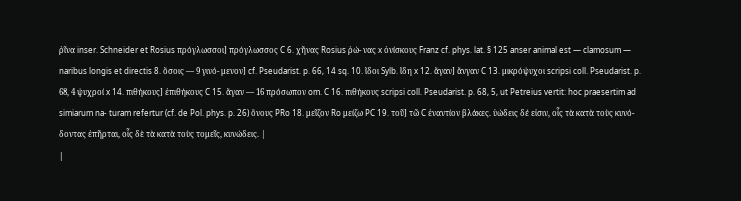ῥῖνα inser. Schneider et Rosius πρόγλωσσοι] πρόγλωσσος C 6. χῆνας Rosius ῥώ- νας x ὀνίσκους Franz cf. phys. lat. § 125 anser animal est — clamosum — naribus longis et directis 8. ὅσοις — 9 γινό- μενον] cf. Pseudarist. p. 66, 14 sq. 10. ἴδοι Sylb. ἴδη x 12. ἄγαν] ἄνγαν C 13. μικρόψυχοι scripsi coll. Pseudarist. p. 68, 4 ψυχροί x 14. πιθήκους] ἐπιθήκους C 15. ἄγαν — 16 πρόσωπον om. C 16. πιθήκους scripsi coll. Pseudarist. p. 68, 5, ut Petreius vertit: hoc praesertim ad simiarum na- turam refertur (cf. de Pol. phys. p. 26) ὄνους PRo 18. μεῖζον Ro μείζω PC 19. τοῦ] τῶ C ἐναντίον βλάκες. ὑώδεις δέ εἰσιν, οἷς τὰ κατὰ τοὺς κυνό- δοντας ἐπῆρται, οἷς δὲ τὰ κατὰ τοὺς τομεῖς, κυνώδεις. |
|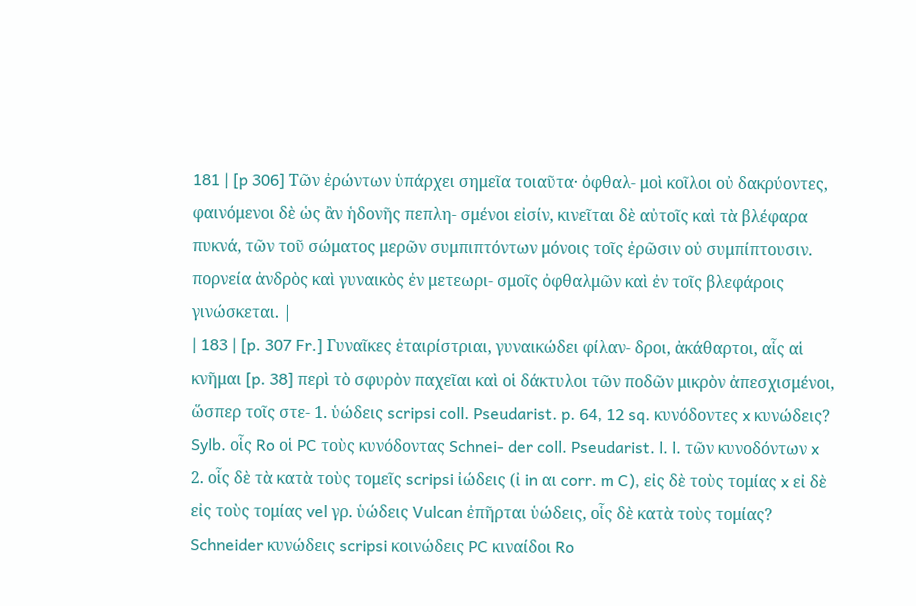181 | [p 306] Τῶν ἐρώντων ὑπάρχει σημεῖα τοιαῦτα· ὀφθαλ- μοὶ κοῖλοι οὐ δακρύοντες, φαινόμενοι δὲ ὡς ἂν ἡδονῆς πεπλη- σμένοι εἰσίν, κινεῖται δὲ αὐτοῖς καὶ τὰ βλέφαρα πυκνά, τῶν τοῦ σώματος μερῶν συμπιπτόντων μόνοις τοῖς ἐρῶσιν οὐ συμπίπτουσιν. πορνεία ἀνδρὸς καὶ γυναικὸς ἐν μετεωρι- σμοῖς ὀφθαλμῶν καὶ ἐν τοῖς βλεφάροις γινώσκεται. |
| 183 | [p. 307 Fr.] Γυναῖκες ἑταιρίστριαι, γυναικώδει φίλαν- δροι, ἀκάθαρτοι, αἷς αἱ κνῆμαι [p. 38] περὶ τὸ σφυρὸν παχεῖαι καὶ οἱ δάκτυλοι τῶν ποδῶν μικρὸν ἀπεσχισμένοι, ὥσπερ τοῖς στε- 1. ὑώδεις scripsi coll. Pseudarist. p. 64, 12 sq. κυνόδοντες x κυνώδεις? Sylb. οἷς Ro οἱ PC τοὺς κυνόδοντας Schnei- der coll. Pseudarist. l. l. τῶν κυνοδόντων x 2. οἷς δὲ τὰ κατὰ τοὺς τομεῖς scripsi ἰώδεις (ἰ in αι corr. m C), εἰς δὲ τοὺς τομίας x εἰ δὲ εἰς τοὺς τομίας vel γρ. ὑώδεις Vulcan ἐπῆρται ὑώδεις, οἷς δὲ κατὰ τοὺς τομίας? Schneider κυνώδεις scripsi κοινώδεις PC κιναίδοι Ro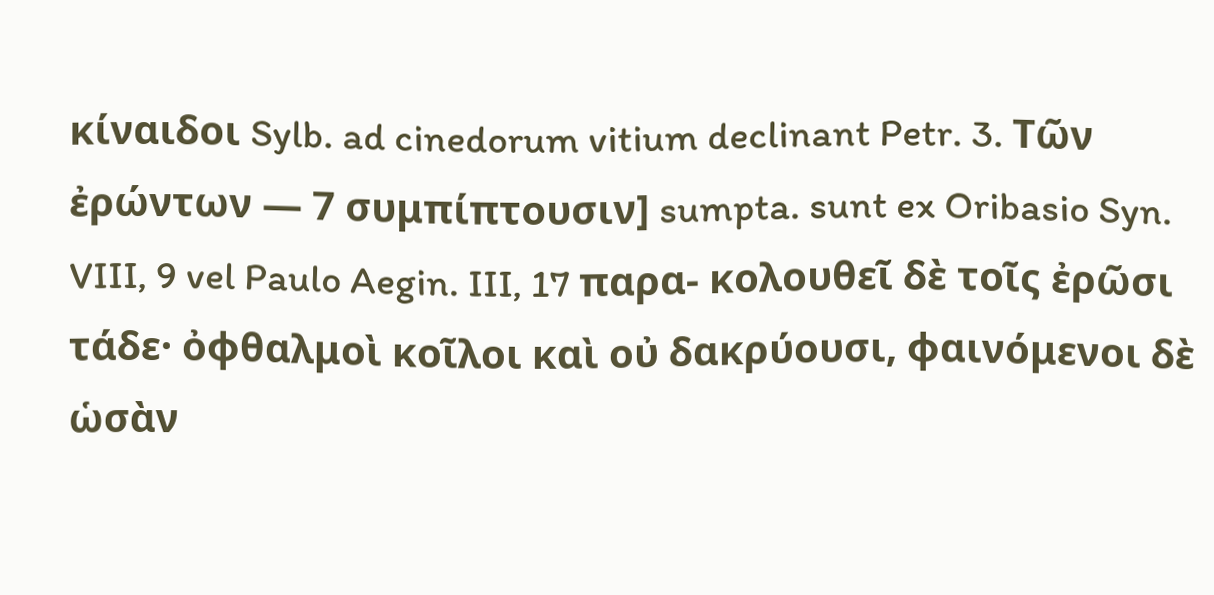κίναιδοι Sylb. ad cinedorum vitium declinant Petr. 3. Τῶν ἐρώντων — 7 συμπίπτουσιν] sumpta. sunt ex Oribasio Syn. VIII, 9 vel Paulo Aegin. III, 17 παρα- κολουθεῖ δὲ τοῖς ἐρῶσι τάδε· ὀφθαλμοὶ κοῖλοι καὶ οὐ δακρύουσι, φαινόμενοι δὲ ὡσὰν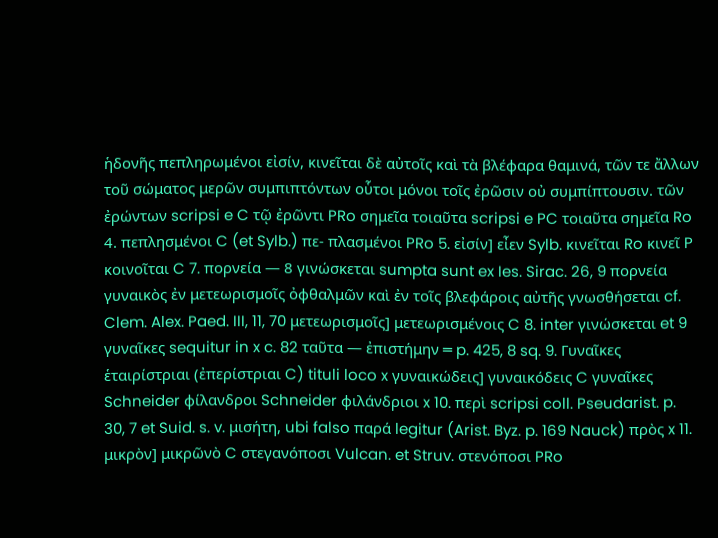ἡδονῆς πεπληρωμένοι εἰσίν, κινεῖται δὲ αὐτοῖς καὶ τὰ βλέφαρα θαμινά, τῶν τε ἄλλων τοῦ σώματος μερῶν συμπιπτόντων οὗτοι μόνοι τοῖς ἐρῶσιν οὐ συμπίπτουσιν. τῶν ἐρώντων scripsi e C τῷ ἐρῶντι PRo σημεῖα τοιαῦτα scripsi e PC τοιαῦτα σημεῖα Ro 4. πεπλησμένοι C (et Sylb.) πε- πλασμένοι PRo 5. εἰσίν] εἶεν Sylb. κινεῖται Ro κινεῖ P κοινοῖται C 7. πορνεία — 8 γινώσκεται sumpta sunt ex Ies. Sirac. 26, 9 πορνεία γυναικὸς ἐν μετεωρισμοῖς ὀφθαλμῶν καὶ ἐν τοῖς βλεφάροις αὐτῆς γνωσθήσεται cf. Clem. Alex. Paed. III, 11, 70 μετεωρισμοῖς] μετεωρισμένοις C 8. inter γινώσκεται et 9 γυναῖκες sequitur in x c. 82 ταῦτα — ἐπιστήμην ═ p. 425, 8 sq. 9. Γυναῖκες ἑταιρίστριαι (ἐπερίστριαι C) tituli loco x γυναικώδεις] γυναικόδεις C γυναῖκες Schneider φίλανδροι Schneider φιλάνδριοι x 10. περὶ scripsi coll. Pseudarist. p. 30, 7 et Suid. s. v. μισήτη, ubi falso παρά legitur (Arist. Byz. p. 169 Nauck) πρὸς x 11. μικρὸν] μικρῶνὸ C στεγανόποσι Vulcan. et Struv. στενόποσι PRo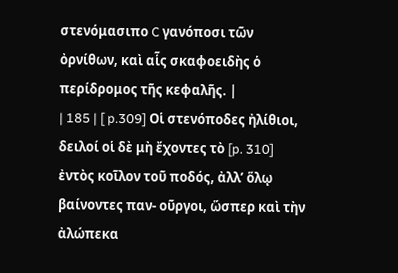στενόμασιπο C γανόποσι τῶν ὀρνίθων, καὶ αἷς σκαφοειδὴς ὁ περίδρομος τῆς κεφαλῆς. |
| 185 | [ p.309] Οἱ στενόποδες ἠλίθιοι, δειλοί οἱ δὲ μὴ ἔχοντες τὸ [p. 310] ἐντὸς κοῖλον τοῦ ποδός, ἀλλʼ ὅλῳ βαίνοντες παν- οῦργοι, ὥσπερ καὶ τὴν ἀλώπεκα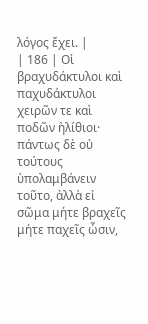λόγος ἔχει. |
| 186 | Οἱ βραχυδάκτυλοι καὶ παχυδάκτυλοι χειρῶν τε καὶ ποδῶν ἠλίθιοι· πάντως δὲ οὐ τούτους ὑπολαμβάνειν τοῦτο, ἀλλὰ εἰ σῶμα μήτε βραχεῖς μήτε παχεῖς ὦσιν,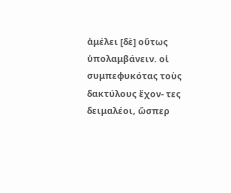ἀμέλει [δὲ] οὕτως ὑπολαμβάνειν. οἱ συμπεφυκότας τοὺς δακτύλους ἔχον- τες δειμαλέοι, ὥσπερ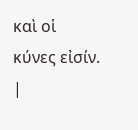καὶ οἱ κύνες εἰσίν. |